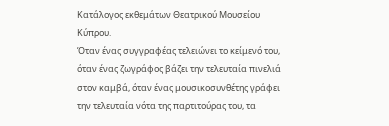Κατάλογος εκθεμάτων Θεατρικού Μουσείου Κύπρου.
Όταν ένας συγγραφέας τελειώνει το κείμενό του, όταν ένας ζωγράφος βάζει την τελευταία πινελιά στον καμβά, όταν ένας μουσικοσυνθέτης γράφει την τελευταία νότα της παρτιτούρας του, τα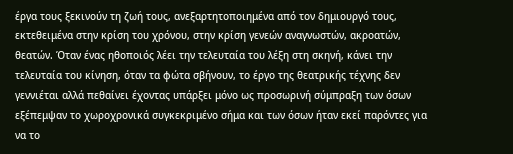έργα τους ξεκινούν τη ζωή τους, ανεξαρτητοποιημένα από τον δημιουργό τους, εκτεθειμένα στην κρίση του χρόνου, στην κρίση γενεών αναγνωστών, ακροατών, θεατών. Όταν ένας ηθοποιός λέει την τελευταία του λέξη στη σκηνή, κάνει την τελευταία του κίνηση, όταν τα φώτα σβήνουν, το έργο της θεατρικής τέχνης δεν γεννιέται αλλά πεθαίνει έχοντας υπάρξει μόνο ως προσωρινή σύμπραξη των όσων εξέπεμψαν το χωροχρονικά συγκεκριμένο σήμα και των όσων ήταν εκεί παρόντες για να το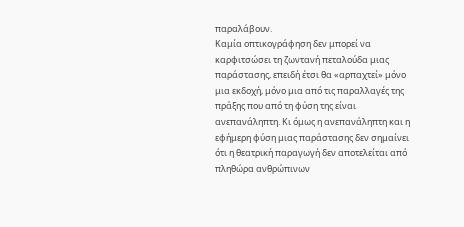παραλάβουν.
Καμία οπτικογράφηση δεν μπορεί να καρφιτσώσει τη ζωντανή πεταλούδα μιας παράστασης, επειδή έτσι θα «αρπαχτεί» μόνο μια εκδοχή, μόνο μια από τις παραλλαγές της πράξης που από τη φύση της είναι ανεπανάληπτη. Κι όμως η ανεπανάληπτη και η εφήμερη φύση μιας παράστασης δεν σημαίνει ότι η θεατρική παραγωγή δεν αποτελείται από πληθώρα ανθρώπινων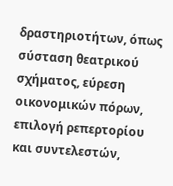δραστηριοτήτων, όπως σύσταση θεατρικού σχήματος, εύρεση οικονομικών πόρων, επιλογή ρεπερτορίου και συντελεστών,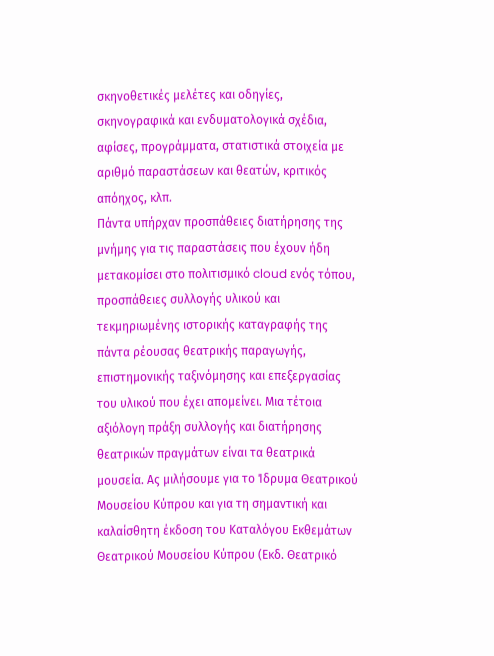σκηνοθετικές μελέτες και οδηγίες, σκηνογραφικά και ενδυματολογικά σχέδια, αφίσες, προγράμματα, στατιστικά στοιχεία με αριθμό παραστάσεων και θεατών, κριτικός απόηχος, κλπ.
Πάντα υπήρχαν προσπάθειες διατήρησης της μνήμης για τις παραστάσεις που έχουν ήδη μετακομίσει στο πολιτισμικό cloud ενός τόπου, προσπάθειες συλλογής υλικού και τεκμηριωμένης ιστορικής καταγραφής της πάντα ρέουσας θεατρικής παραγωγής, επιστημονικής ταξινόμησης και επεξεργασίας του υλικού που έχει απομείνει. Μια τέτοια αξιόλογη πράξη συλλογής και διατήρησης θεατρικών πραγμάτων είναι τα θεατρικά μουσεία. Ας μιλήσουμε για το Ίδρυμα Θεατρικού Μουσείου Κύπρου και για τη σημαντική και καλαίσθητη έκδοση του Καταλόγου Εκθεμάτων Θεατρικού Μουσείου Κύπρου (Εκδ. Θεατρικό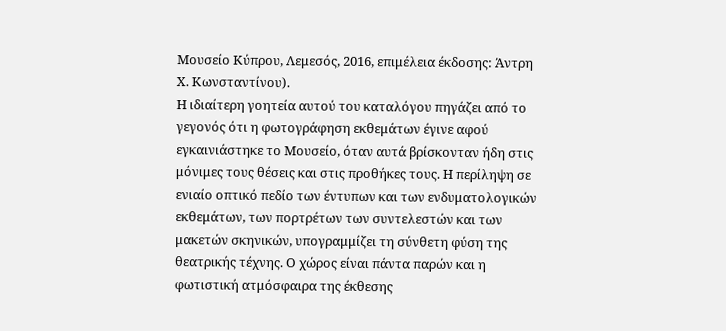Μουσείο Κύπρου, Λεμεσός, 2016, επιμέλεια έκδοσης: Άντρη Χ. Κωνσταντίνου).
Η ιδιαίτερη γοητεία αυτού του καταλόγου πηγάζει από το γεγονός ότι η φωτογράφηση εκθεμάτων έγινε αφού εγκαινιάστηκε το Μουσείο, όταν αυτά βρίσκονταν ήδη στις μόνιμες τους θέσεις και στις προθήκες τους. Η περίληψη σε ενιαίο οπτικό πεδίο των έντυπων και των ενδυματολογικών εκθεμάτων, των πορτρέτων των συντελεστών και των μακετών σκηνικών, υπογραμμίζει τη σύνθετη φύση της θεατρικής τέχνης. Ο χώρος είναι πάντα παρών και η φωτιστική ατμόσφαιρα της έκθεσης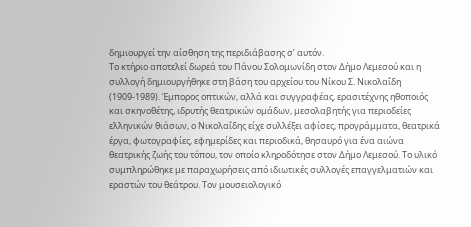δημιουργεί την αίσθηση της περιδιάβασης σ’ αυτόν.
Το κτήριο αποτελεί δωρεά του Πάνου Σολομωνίδη στον Δήμο Λεμεσού και η συλλογή δημιουργήθηκε στη βάση του αρχείου του Νίκου Σ. Νικολαΐδη (1909-1989). Έμπορος οπτικών, αλλά και συγγραφέας, ερασιτέχνης ηθοποιός και σκηνοθέτης, ιδρυτής θεατρικών ομάδων, μεσολαβητής για περιοδείες ελληνικών θιάσων, ο Νικολαΐδης είχε συλλέξει αφίσες, προγράμματα, θεατρικά έργα, φωτογραφίες, εφημερίδες και περιοδικά, θησαυρό για ένα αιώνα θεατρικής ζωής του τόπου, τον οποίο κληροδότησε στον Δήμο Λεμεσού. Το υλικό συμπληρώθηκε με παραχωρήσεις από ιδιωτικές συλλογές επαγγελματιών και εραστών του θεάτρου. Τον μουσειολογικό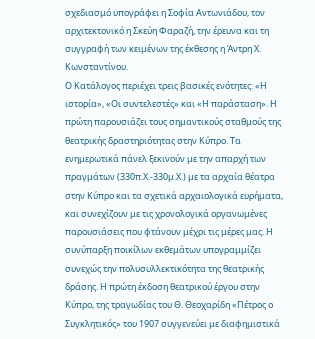σχεδιασμό υπογράφει η Σοφία Αντωνιάδου, τον αρχιτεκτονικό η Σκεύη Φαραζή, την έρευνα και τη συγγραφή των κειμένων της έκθεσης η Άντρη Χ. Κωνσταντίνου.
Ο Κατάλογος περιέχει τρεις βασικές ενότητες: «Η ιστορία», «Οι συντελεστές» και «Η παράσταση». Η πρώτη παρουσιάζει τους σημαντικούς σταθμούς της θεατρικής δραστηριότητας στην Κύπρο. Τα ενημερωτικά πάνελ ξεκινούν με την απαρχή των πραγμάτων (330π.Χ.-330μ.Χ.) με τα αρχαία θέατρα στην Κύπρο και τα σχετικά αρχαιολογικά ευρήματα, και συνεχίζουν με τις χρονολογικά οργανωμένες παρουσιάσεις που φτάνουν μέχρι τις μέρες μας. Η συνύπαρξη ποικίλων εκθεμάτων υπογραμμίζει συνεχώς την πολυσυλλεκτικότητα της θεατρικής δράσης. Η πρώτη έκδοση θεατρικού έργου στην Κύπρο, της τραγωδίας του Θ. Θεοχαρίδη «Πέτρος ο Συγκλητικός» του 1907 συγγενεύει με διαφημιστικά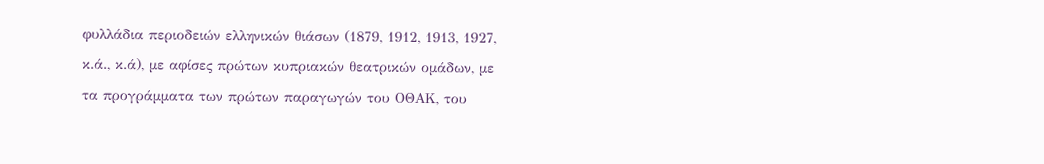φυλλάδια περιοδειών ελληνικών θιάσων (1879, 1912, 1913, 1927, κ.ά., κ.ά), με αφίσες πρώτων κυπριακών θεατρικών ομάδων, με τα προγράμματα των πρώτων παραγωγών του ΟΘΑΚ, του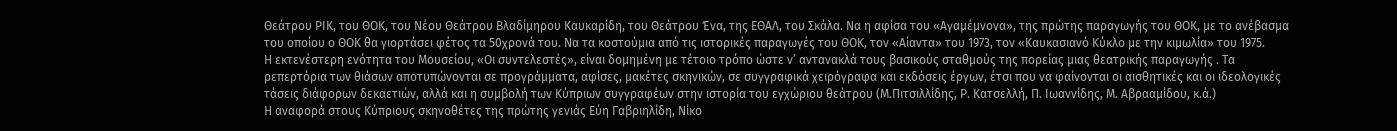Θεάτρου ΡΙΚ, του ΘΟΚ, του Νέου Θεάτρου Βλαδίμηρου Καυκαρίδη, του Θεάτρου Ένα, της ΕΘΑΛ, του Σκάλα. Να η αφίσα του «Αγαμέμνονα», της πρώτης παραγωγής του ΘΟΚ, με το ανέβασμα του οποίου ο ΘΟΚ θα γιορτάσει φέτος τα 50χρονά του. Να τα κοστούμια από τις ιστορικές παραγωγές του ΘΟΚ, τον «Αίαντα» του 1973, τον «Καυκασιανό Κύκλο με την κιμωλία» του 1975.
Η εκτενέστερη ενότητα του Μουσείου, «Οι συντελεστές», είναι δομημένη με τέτοιο τρόπο ώστε ν’ αντανακλά τους βασικούς σταθμούς της πορείας μιας θεατρικής παραγωγής . Τα ρεπερτόρια των θιάσων αποτυπώνονται σε προγράμματα, αφίσες, μακέτες σκηνικών, σε συγγραφικά χειρόγραφα και εκδόσεις έργων, έτσι που να φαίνονται οι αισθητικές και οι ιδεολογικές τάσεις διάφορων δεκαετιών, αλλά και η συμβολή των Κύπριων συγγραφέων στην ιστορία του εγχώριου θεάτρου (Μ.Πιτσιλλίδης, Ρ. Κατσελλή, Π. Ιωαννίδης, Μ. Αβρααμίδου, κ.ά.)
Η αναφορά στους Κύπριους σκηνοθέτες της πρώτης γενιάς Εύη Γαβριηλίδη, Νίκο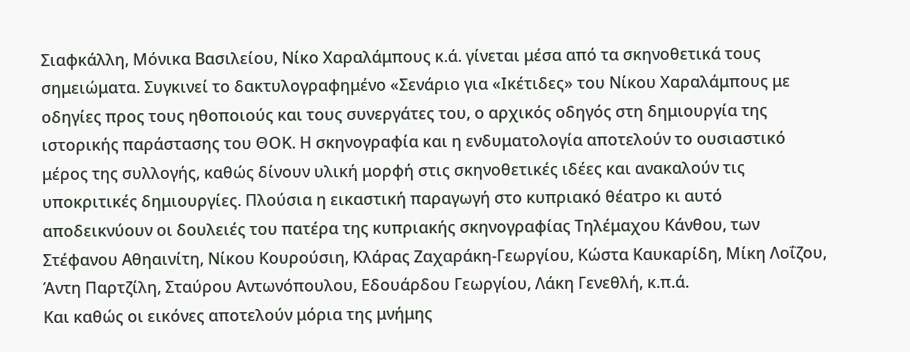Σιαφκάλλη, Μόνικα Βασιλείου, Νίκο Χαραλάμπους κ.ά. γίνεται μέσα από τα σκηνοθετικά τους σημειώματα. Συγκινεί το δακτυλογραφημένο «Σενάριο για «Ικέτιδες» του Νίκου Χαραλάμπους με οδηγίες προς τους ηθοποιούς και τους συνεργάτες του, ο αρχικός οδηγός στη δημιουργία της ιστορικής παράστασης του ΘΟΚ. Η σκηνογραφία και η ενδυματολογία αποτελούν το ουσιαστικό μέρος της συλλογής, καθώς δίνουν υλική μορφή στις σκηνοθετικές ιδέες και ανακαλούν τις υποκριτικές δημιουργίες. Πλούσια η εικαστική παραγωγή στο κυπριακό θέατρο κι αυτό αποδεικνύουν οι δουλειές του πατέρα της κυπριακής σκηνογραφίας Τηλέμαχου Κάνθου, των Στέφανου Αθηαινίτη, Νίκου Κουρούσιη, Κλάρας Ζαχαράκη-Γεωργίου, Κώστα Καυκαρίδη, Μίκη Λοΐζου, Άντη Παρτζίλη, Σταύρου Αντωνόπουλου, Εδουάρδου Γεωργίου, Λάκη Γενεθλή, κ.π.ά.
Και καθώς οι εικόνες αποτελούν μόρια της μνήμης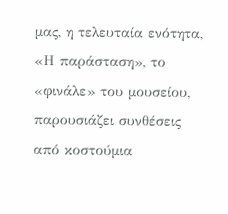μας, η τελευταία ενότητα, «Η παράσταση», το «φινάλε» του μουσείου, παρουσιάζει συνθέσεις από κοστούμια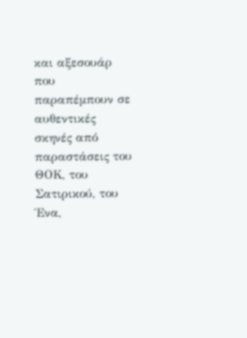και αξεσουάρ που παραπέμπουν σε αυθεντικές σκηνές από παραστάσεις του ΘΟΚ, του Σατιρικού, του Ένα,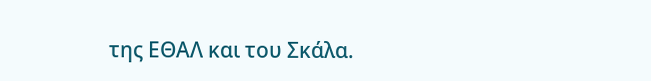της ΕΘΑΛ και του Σκάλα.